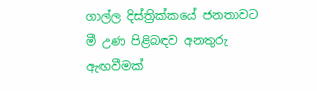ගාල්ල දිස්ත්‍රික්කයේ ජනතාවට මී උණ පිළිබඳව අනතුරු ඇඟවීමක්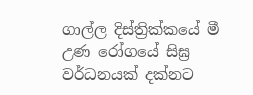ගාල්ල දිස්ත්‍රික්කයේ මී උණ රෝගයේ සිඝ්‍ර  වර්ධනයක් දක්නට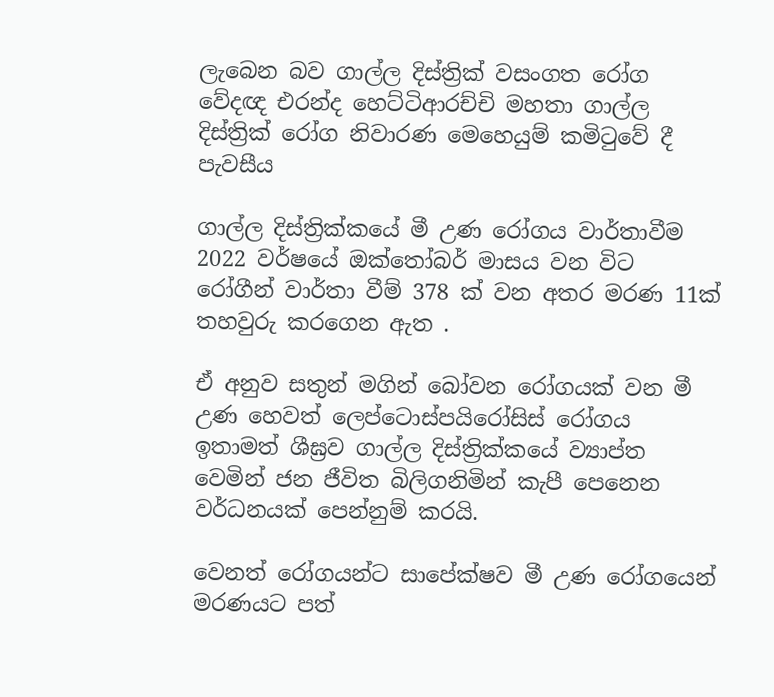ලැබෙන බව ගාල්ල දිස්ත්‍රික් වසංගත රෝග වේදඥ එරන්ද හෙට්ටිආරච්චි මහතා ගාල්ල දිස්ත්‍රික් රෝග නිවාරණ මෙහෙයුම් කමිටුවේ දී පැවසීය

ගාල්ල දිස්ත්‍රික්කයේ මී උණ රෝගය වාර්තාවීම  2022 වර්ෂයේ ඔක්තෝබර් මාසය වන විට  රෝගීන් වාර්තා වීම් 378 ක් වන අතර මරණ 11ක් තහවුරු කරගෙන ඇත .

ඒ අනුව සතුන් මගින් බෝවන රෝගයක් වන මී උණ හෙවත් ලෙප්ටොස්පයිරෝසිස් රෝගය ඉතාමත් ශීඝ්‍රව ගාල්ල දිස්ත්‍රික්කයේ ව්‍යාප්ත වෙමින් ජන ජීවිත බිලිගනිමින් කැපී පෙනෙන වර්ධනයක් පෙන්නුම් කරයි.

වෙනත් රෝගයන්ට සාපේක්ෂව මී උණ රෝගයෙන් මරණයට පත්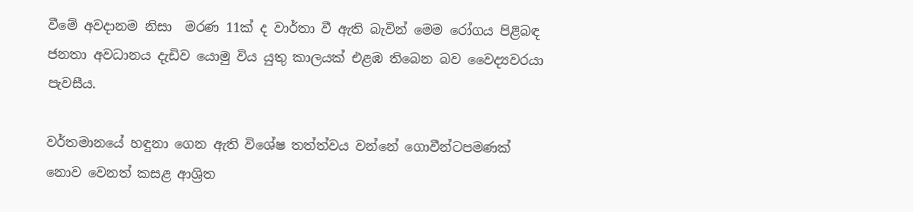වීමේ අවදානම නිසා  මරණ 11ක් ද වාර්තා වී ඇති බැවින් මෙම රෝගය පිළිබඳ ජනතා අවධානය දැඩිව යොමු විය යුතු කාලයක් එළඹ තිබෙන බව වෛද්‍යවරයා පැවසීය.

වර්තමානයේ හඳුනා ගෙන ඇති විශේෂ තත්ත්වය වන්නේ ගොවීන්ටපමණක් නොව වෙනත් කසළ ආශ්‍රිත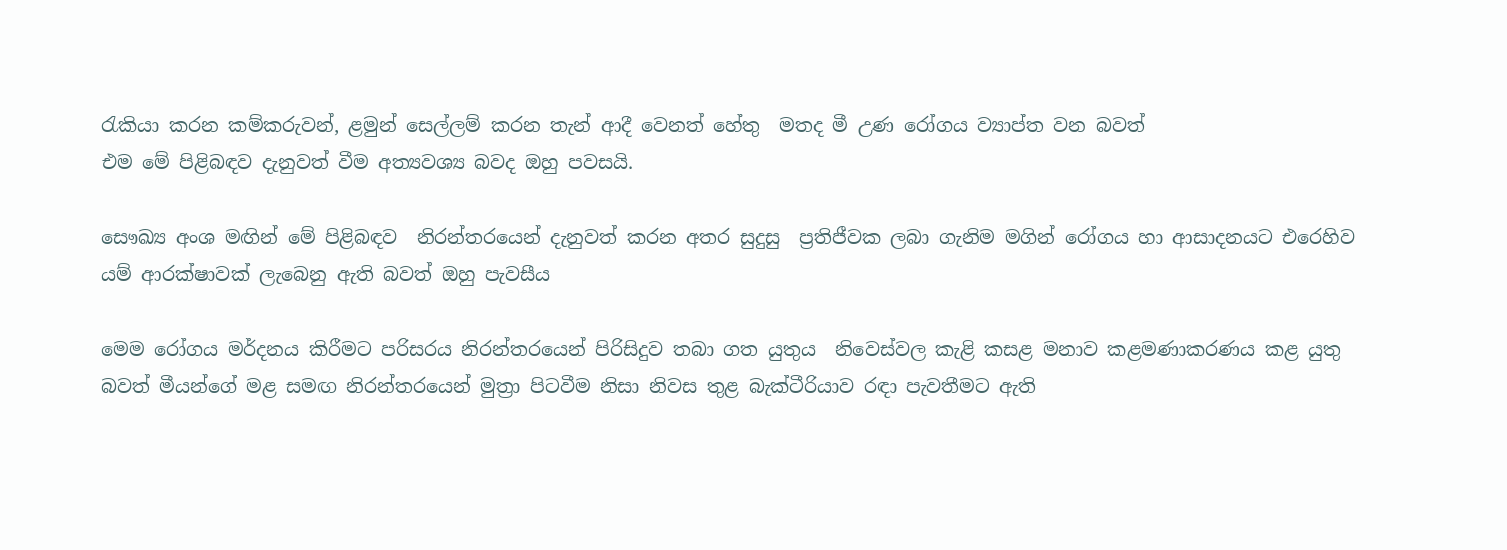රැකියා කරන කම්කරුවන්, ළමුන් සෙල්ලම් කරන තැන් ආදී වෙනත් හේතු  මතද මී උණ රෝගය ව්‍යාප්ත වන බවත්
එම මේ පිළිබඳව දැනුවත් වීම අත්‍යවශ්‍ය බවද ඔහු පවසයි.

සෞඛ්‍ය අංශ මඟින් මේ පිළිබඳව  නිරන්තරයෙන් දැනුවත් කරන අතර සුදුසු  ප්‍රතිජීවක ලබා ගැනිම මගින් රෝගය හා ආසාදනයට එරෙහිව යම් ආරක්ෂාවක් ලැබෙනු ඇති බවත් ඔහු පැවසීය

මෙම රෝගය මර්දනය කිරීමට පරිසරය නිරන්තරයෙන් පිරිසිදුව තබා ගත යුතුය  නිවෙස්වල කැළි කසළ මනාව කළමණාකරණය කළ යුතු බවත් මීයන්ගේ මළ සමඟ නිරන්තරයෙන් මුත්‍රා පිටවීම නිසා නිවස තුළ බැක්ටීරියාව රඳා පැවතීමට ඇති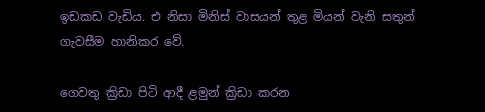ඉඩකඩ වැඩිය. එ නිසා මිනිස් වාසයන් තුළ මියන් වැනි සතුන් ගැවසීම හානිකර වේ.

ගෙවතු ක්‍රිඩා පිටි ආදී ළමුන් ක්‍රිඩා කරන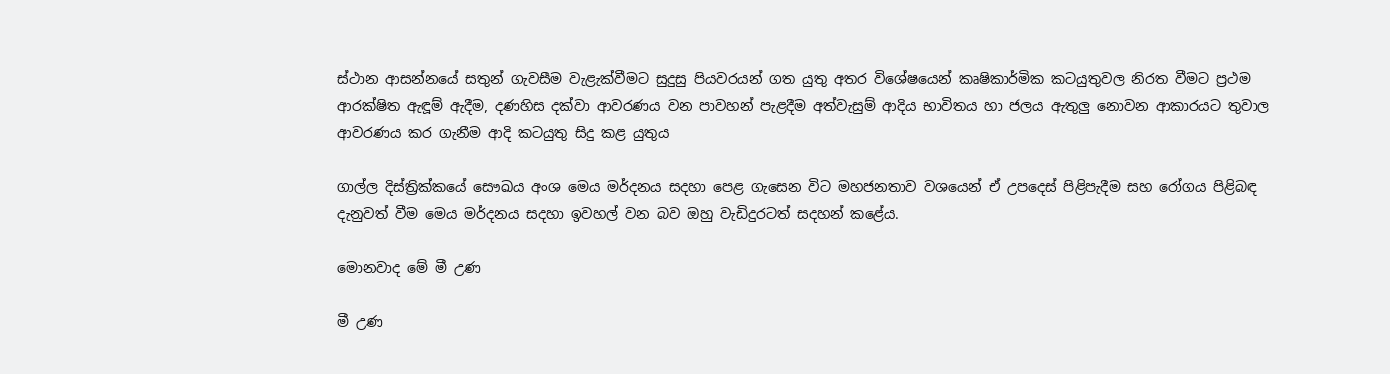ස්ථාන ආසන්නයේ සතුන් ගැවසීම වැළැක්වීමට සුදුසු පියවරයන් ගත යුතු අතර විශේෂයෙන් කෘෂිකාර්මික කටයුතුවල නිරත වීමට ප්‍රථම   ආරක්ෂිත ඇඳූම් ඇදීම, දණහිස දක්වා ආවරණය වන පාවහන් පැළදීම අත්වැසුම් ආදිය භාවිතය හා ජලය ඇතුලු නොවන ආකාරයට තුවාල ආවරණය කර ගැනීම ආදි කටයුතු සිදු කළ යුතුය

ගාල්ල දිස්ත්‍රික්කයේ සෞඛය අංශ මෙය මර්දනය සදහා පෙළ ගැසෙන විට මහජනතාව වශයෙන් ඒ උපදෙස් පිළිපැදීම සහ රෝගය පිළිබඳ දැනුවත් වීම මෙය මර්දනය සදහා ඉවහල් වන බව ඔහු වැඩිදුරටත් සදහන් කළේය.

මොනවාද මේ මී උණ

මී උණ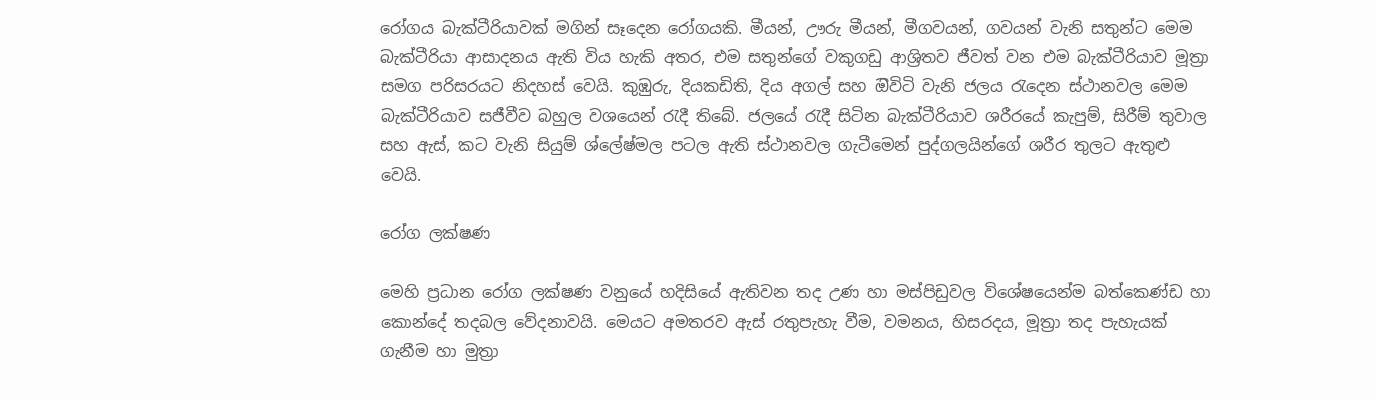රෝගය බැක්ටීරියාවක් මගින් සෑදෙන රෝගයකි. මීයන්, ඌරු මීයන්, මීගවයන්, ගවයන් වැනි සතුන්ට මෙම බැක්ටීරියා ආසාදනය ඇති විය හැකි අතර, එම සතුන්ගේ වකුගඩු ආශ්‍රිතව ජීවත් වන එම බැක්ටීරියාව මූත්‍රා සමග පරිසරයට නිදහස් වෙයි. කුඹුරු, දියකඩිති, දිය අගල් සහ ඔිවිටි වැනි ජලය රැදෙන ස්ථානවල මෙම බැක්ටීරියාව සජීවීව බහුල වශයෙන් රැදී තිබේ. ජලයේ රැදී සිටින බැක්ටීරියාව ශරීරයේ කැපුම්, සිරීම් තුවාල සහ ඇස්, කට වැනි සියුම් ශ්ලේෂ්මල පටල ඇති ස්ථානවල ගැටීමෙන් පුද්ගලයින්ගේ ශරීර තුලට ඇතුළු වෙයි.

රෝග ලක්ෂණ

මෙහි ප්‍රධාන රෝග ලක්ෂණ වනුයේ හදිසියේ ඇතිවන තද උණ හා මස්පිඩුවල විශේෂයෙන්ම බත්කෙණ්ඩ හා කොන්දේ තදබල වේදනාවයි. මෙයට අමතරව ඇස් රතුපැහැ වීම, වමනය, හිසරදය, මූත්‍රා තද පැහැයක් ගැනීම හා මුත්‍රා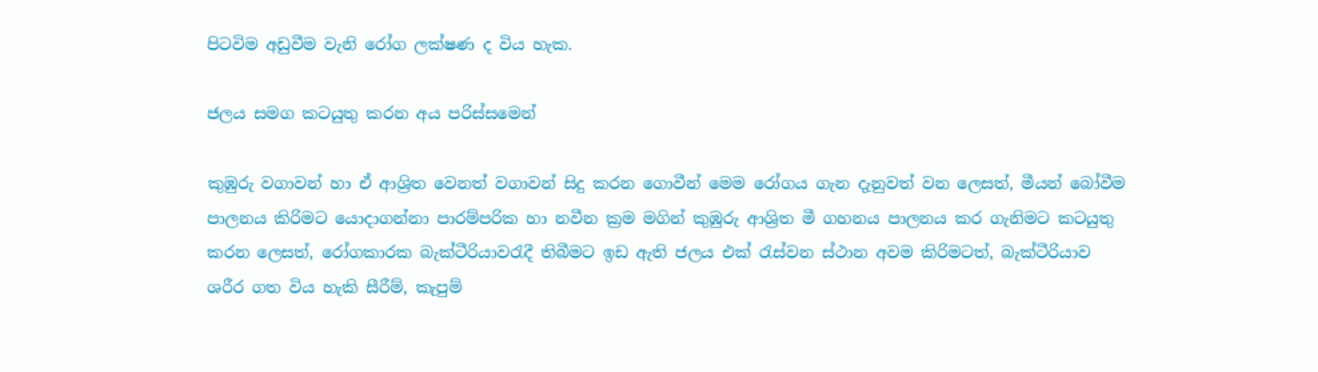පිටවිම අඩුවීම වැනි රෝග ලක්ෂණ ද විය හැක.

ජලය සමග කටයුතු කරන අය පරිස්සමෙන්

කුඹුරු වගාවන් හා ඒ ආශ්‍රිත වෙනත් වගාවන් සිදු කරන ගොවීන් මෙම රෝගය ගැන දැනුවත් වන ලෙසත්, මීයන් බෝවීම පාලනය කිරිමට යොදාගන්නා පාරම්පරික හා නවීන ක්‍රම මගින් කුඹුරු ආශ්‍රිත මී ගහනය පාලනය කර ගැනිමට කටයුතු කරන ලෙසත්, රෝගකාරක බැක්ටීරියාවරැදී තිබීමට ඉඩ ඇති ජලය එක් රැස්වන ස්ථාන අවම කිරිමටත්, බැක්ටීරියාව ශරීර ගත විය හැකි සීරීම්, කැපුම්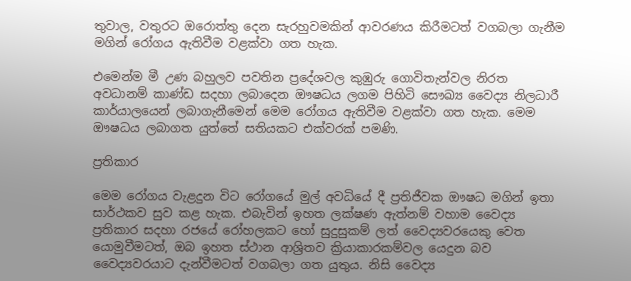තුවාල, වතුරට ඔරොත්තු දෙන සැරහුවමකින් ආවරණය කිරීමටත් වගබලා ගැනීම මගින් රෝගය ඇතිවීම වළක්වා ගත හැක.

එමෙන්ම මී උණ බහුලව පවතින ප්‍රදේශවල කුඹුරු ගොවිතැන්වල නිරත අවධානම් කාණ්ඩ සදහා ලබාදෙන ඖෂධය ලගම පිහිටි සෞඛ්‍ය වෛද්‍ය නිලධාරී කාර්යාලයෙන් ලබාගැනීමෙන් මෙම රෝගය ඇතිවීම වළක්වා ගත හැක. මෙම ඖෂධය ලබාගත යුත්තේ සතියකට එක්වරක් පමණි.

ප්‍රතිකාර

මෙම රෝගය වැළදුන විට රෝගයේ මුල් අවධියේ දී ප්‍රතිජීවක ඖෂධ මගින් ඉතා සාර්ථකව සුව කළ හැක. එබැවින් ඉහත ලක්ෂණ ඇත්නම් වහාම වෛද්‍ය ප්‍රතිකාර සදහා රජයේ රෝහලකට හෝ සුදුසුකම් ලත් වෛද්‍යවරයෙකු වෙත යොමුවීමටත්, ඔබ ඉහත ස්ථාන ආශ්‍රිතව ක්‍රියාකාරකම්වල යෙදුන බව වෛද්‍යවරයාට දැන්වීමටත් වගබලා ගත යුතුය. නිසි වෛද්‍ය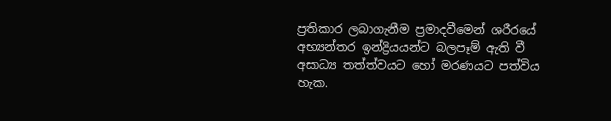ප්‍රතිකාර ලබාගැනීම ප්‍රමාදවීමෙන් ශරීරයේ අභ්‍යන්තර ඉන්ද්‍රියයන්ට බලපෑම් ඇති වී අසාධ්‍ය තත්ත්වයට හෝ මරණයට පත්විය හැක.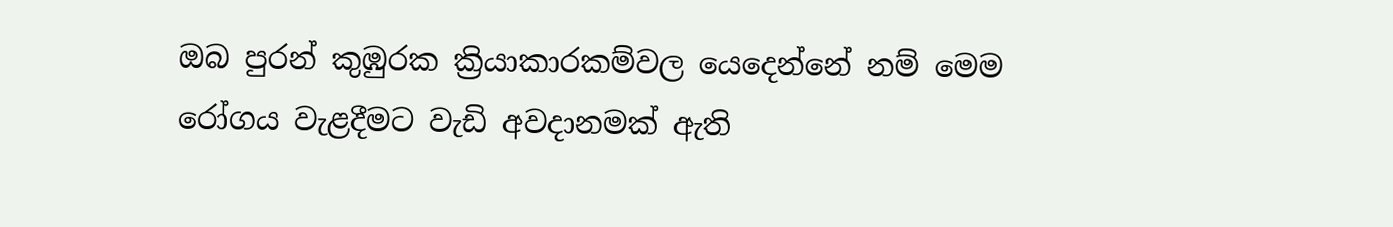ඔබ පුරන් කුඹුරක ක්‍රියාකාරකම්වල යෙදෙන්නේ නම් මෙම රෝගය වැළදීමට වැඩි අවදානමක් ඇති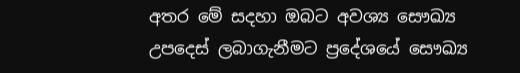අතර මේ සදහා ඔබට අවශ්‍ය සෞඛ්‍ය උපදෙස් ලබාගැනීමට ප්‍රදේශයේ සෞඛ්‍ය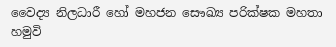වෛද්‍ය නිලධාරී හෝ මහජන සෞඛ්‍ය පරික්ෂක මහතා හමුවි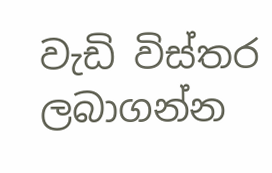වැඩි විස්තර ලබාගන්න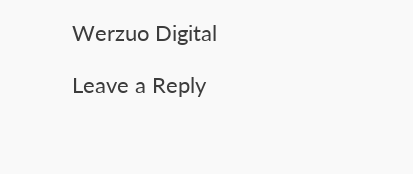Werzuo Digital

Leave a Reply